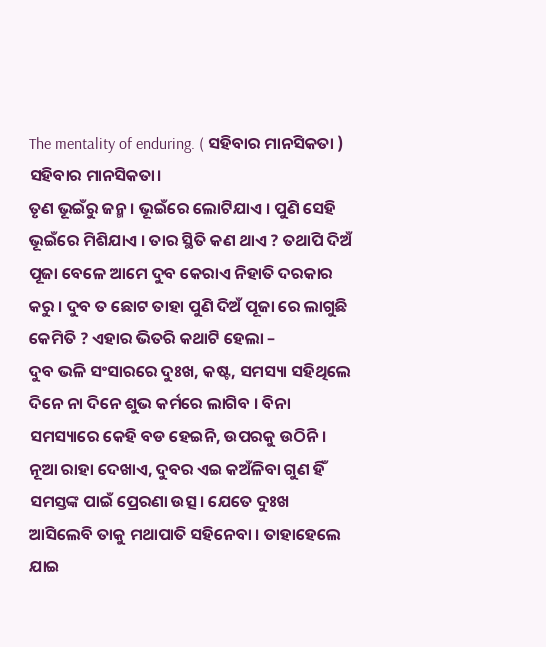The mentality of enduring. ( ସହିବାର ମାନସିକତା )
ସହିବାର ମାନସିକତା।
ତୃଣ ଭୂଇଁରୁ ଜନ୍ମ । ଭୂଇଁରେ ଲୋଟିଯାଏ । ପୁଣି ସେହି ଭୂଇଁରେ ମିଶିଯାଏ । ତାର ସ୍ଥିତି କଣ ଥାଏ ? ତଥାପି ଦିଅଁ ପୂଜା ବେଳେ ଆମେ ଦୁବ କେରାଏ ନିହାତି ଦରକାର କରୁ । ଦୁବ ତ ଛୋଟ ତାହା ପୁଣି ଦିଅଁ ପୂଜା ରେ ଲାଗୁଛି କେମିତି ? ଏହାର ଭିତରି କଥାଟି ହେଲା –
ଦୁବ ଭଳି ସଂସାରରେ ଦୁଃଖ, କଷ୍ଟ, ସମସ୍ୟା ସହିଥିଲେ ଦିନେ ନା ଦିନେ ଶୁଭ କର୍ମରେ ଲାଗିବ । ବିନା ସମସ୍ୟାରେ କେହି ବଡ ହେଇନି, ଉପରକୁ ଉଠିନି । ନୂଆ ରାହା ଦେଖାଏ, ଦୁବର ଏଇ କଅଁଳିବା ଗୁଣ ହିଁ ସମସ୍ତଙ୍କ ପାଇଁ ପ୍ରେରଣା ଉତ୍ସ। ଯେତେ ଦୁଃଖ ଆସିଲେବି ତାକୁ ମଥାପାତି ସହିନେବା । ତାହାହେଲେ ଯାଇ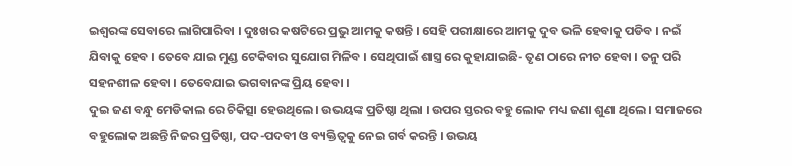ଇଶ୍ୱରଙ୍କ ସେବାରେ ଲାଗିପାରିବା । ଦୁଃଖର କଷଟିରେ ପ୍ରଭୁ ଆମକୁ କଷନ୍ତି । ସେହି ପରୀକ୍ଷାରେ ଆମକୁ ଦୁବ ଭଳି ହେବାକୁ ପଡିବ । ନଇଁ ଯିବାକୁ ହେବ । ତେବେ ଯାଇ ମୁଣ୍ଡ ଟେକିବାର ସୁଯୋଗ ମିଳିବ । ସେଥିପାଇଁ ଶାସ୍ତ୍ର ରେ କୁହାଯାଇଛି- ତୃଣ ଠାରେ ନୀଚ ହେବା । ତନୁ ପରି ସହନଶୀଳ ହେବା । ତେବେଯାଇ ଭଗବାନଙ୍କ ପ୍ରିୟ ହେବା ।
ଦୁଇ ଜଣ ବନ୍ଧୁ ମେଡିକାଲ ରେ ଚିକିତ୍ସା ହେଉଥିଲେ। ଉଭୟଙ୍କ ପ୍ରତିଷ୍ଠା ଥିଲା । ଉପର ସ୍ତରର ବହୁ ଲୋକ ମଧ୍ୟ ଜଣା ଶୁଣା ଥିଲେ । ସମାଜରେ ବହୁଲୋକ ଅଛନ୍ତି ନିଜର ପ୍ରତିଷ୍ଠା, ପଦ-ପଦବୀ ଓ ବ୍ୟକ୍ତିତ୍ବକୁ ନେଇ ଗର୍ବ କରନ୍ତି । ଉଭୟ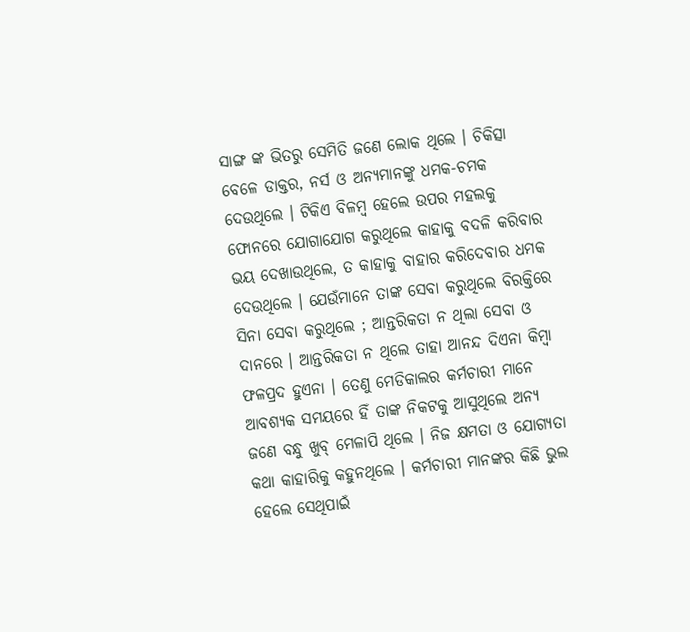ସାଙ୍ଗ ଙ୍କ ଭିତରୁ ସେମିତି ଜଣେ ଲୋକ ଥିଲେ । ଚିକିତ୍ସା ବେଳେ ଡାକ୍ତର, ନର୍ସ ଓ ଅନ୍ୟମାନଙ୍କୁ ଧମକ-ଚମକ ଦେଉଥିଲେ । ଟିକିଏ ବିଳମ୍ବ ହେଲେ ଉପର ମହଲକୁ ଫୋନରେ ଯୋଗାଯୋଗ କରୁଥିଲେ କାହାକୁ ବଦଳି କରିବାର ଭୟ ଦେଖାଉଥିଲେ, ତ କାହାକୁ ବାହାର କରିଦେବାର ଧମକ ଦେଉଥିଲେ । ଯେଉଁମାନେ ତାଙ୍କ ସେବା କରୁଥିଲେ ବିରକ୍ତିରେ ସିନା ସେବା କରୁଥିଲେ ; ଆନ୍ତରିକତା ନ ଥିଲା ସେବା ଓ ଦାନରେ । ଆନ୍ତରିକତା ନ ଥିଲେ ତାହା ଆନନ୍ଦ ଦିଏନା କିମ୍ବା ଫଳପ୍ରଦ ହୁଏନା । ତେଣୁ ମେଡିକାଲର କର୍ମଚାରୀ ମାନେ ଆବଶ୍ୟକ ସମୟରେ ହିଁ ତାଙ୍କ ନିକଟକୁ ଆସୁଥିଲେ ଅନ୍ୟ ଜଣେ ବନ୍ଧୁ ଖୁବ୍ ମେଳାପି ଥିଲେ । ନିଜ କ୍ଷମତା ଓ ଯୋଗ୍ୟତା କଥା କାହାରିକୁ କହୁନଥିଲେ । କର୍ମଚାରୀ ମାନଙ୍କର କିଛି ଭୁଲ ହେଲେ ସେଥିପାଇଁ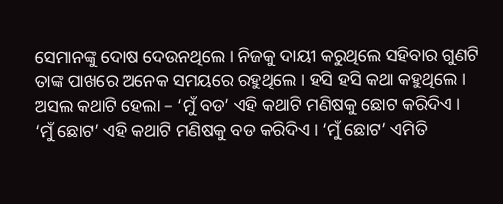ସେମାନଙ୍କୁ ଦୋଷ ଦେଉନଥିଲେ । ନିଜକୁ ଦାୟୀ କରୁଥିଲେ ସହିବାର ଗୁଣଟି ତାଙ୍କ ପାଖରେ ଅନେକ ସମୟରେ ରହୁଥିଲେ । ହସି ହସି କଥା କହୁଥିଲେ । ଅସଲ କଥାଟି ହେଲା – ‘ମୁଁ ବଡ’ ଏହି କଥାଟି ମଣିଷକୁ ଛୋଟ କରିଦିଏ । ‘ମୁଁ ଛୋଟ’ ଏହି କଥାଟି ମଣିଷକୁ ବଡ କରିଦିଏ । ‘ମୁଁ ଛୋଟ’ ଏମିତି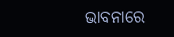ଭାବନାରେ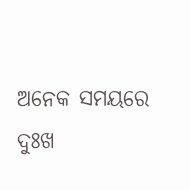ଅନେକ ସମୟରେ ଦୁଃଖ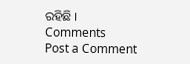ରହିଛି ।
Comments
Post a Comment